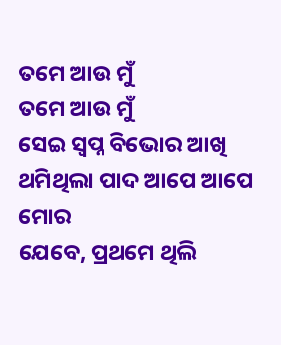ତମେ ଆଉ ମୁଁ
ତମେ ଆଉ ମୁଁ
ସେଇ ସ୍ଵପ୍ନ ବିଭୋର ଆଖି
ଥମିଥିଲା ପାଦ ଆପେ ଆପେ ମୋର
ଯେବେ, ପ୍ରଥମେ ଥିଲି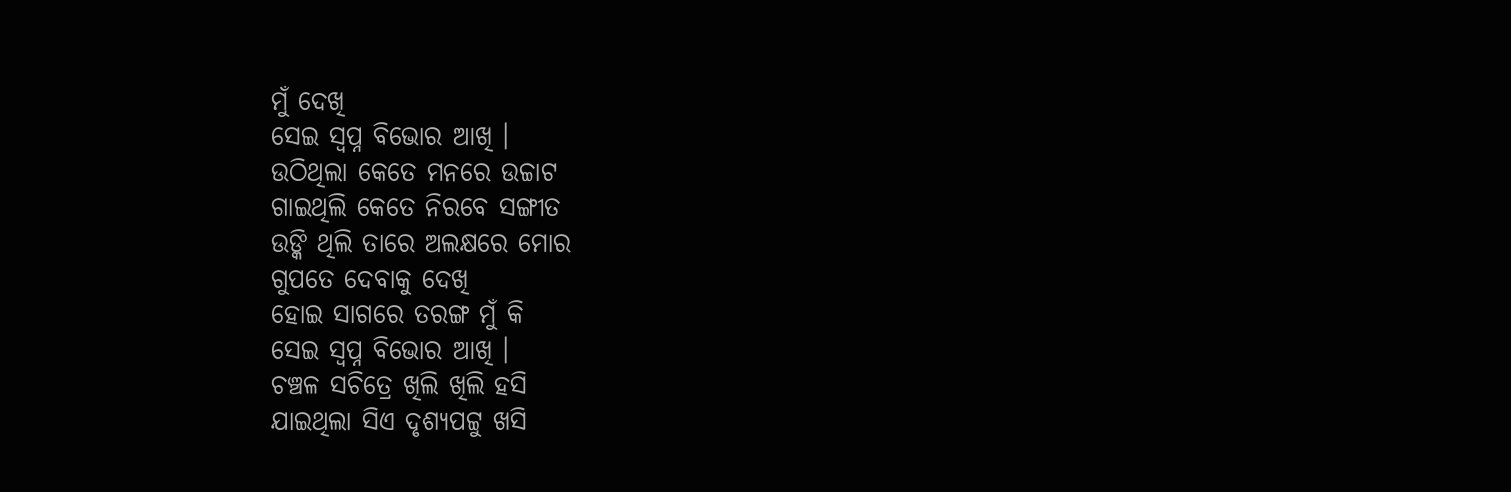ମୁଁ ଦେଖି
ସେଇ ସ୍ଵପ୍ନ ବିଭୋର ଆଖି ।
ଉଠିଥିଲା କେତେ ମନରେ ଉଚ୍ଚାଟ
ଗାଇଥିଲି କେତେ ନିରବେ ସଙ୍ଗୀତ
ଉଙ୍କି ଥିଲି ତାରେ ଅଲକ୍ଷରେ ମୋର
ଗୁପତେ ଦେବାକୁ ଦେଖି
ହୋଇ ସାଗରେ ତରଙ୍ଗ ମୁଁ କି
ସେଇ ସ୍ଵପ୍ନ ବିଭୋର ଆଖି ।
ଚଞ୍ଚଳ ସଚିତ୍ରେ ଖିଲି ଖିଲି ହସି
ଯାଇଥିଲା ସିଏ ଦୃଶ୍ୟପଟ୍ଟୁ ଖସି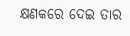କ୍ଷଣକରେ ଦେଇ ତାର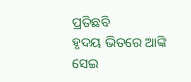ପ୍ରତିଛବି
ହୃଦୟ ଭିତରେ ଆଙ୍କି
ସେଇ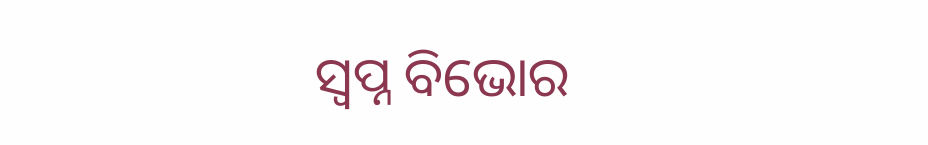ସ୍ଵପ୍ନ ବିଭୋର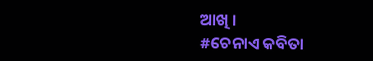ଆଖି ।
#ଚେନାଏ କବିତା